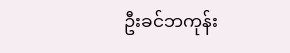ဦးခင်ဘကုန်း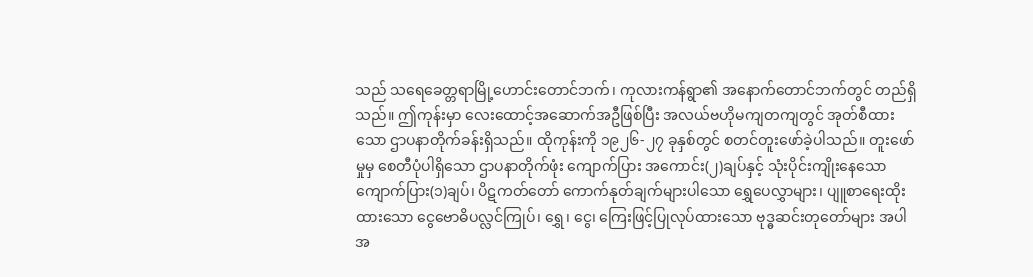သည် သရေခေတ္တရာမြို့ဟောင်းတောင်ဘက်၊ ကုလားကန်ရွာ၏ အနောက်တောင်ဘက်တွင် တည်ရှိသည်။ ဤကုန်းမှာ လေးထောင့်အဆောက်အဦဖြစ်ပြီး အလယ်ဗဟိုမကျတကျတွင် အုတ်စီထားသော ဌာပနာတိုက်ခန်းရှိသည်။ ထိုကုန်းကို ၁၉၂၆-၂၇ ခုနှစ်တွင် စတင်တူးဖော်ခဲ့ပါသည်။ တူးဖော်မှုမှ စေတီပုံပါရှိသော ဌာပနာတိုက်ဖုံး ကျောက်ပြား အ‌ကောင်း(၂)ချပ်နှင့် သုံးပိုင်းကျိုးနေသော ကျောက်ပြား(၁)ချပ်၊ ပိဋကတ်တော် ကောက်နုတ်ချက်များပါသော ရွှေပေလွှာများ၊ ပျူစာရေးထိုးထားသော ငွေဗောဓိပလ္လင်ကြုပ်၊ ရွှေ၊ ငွေ၊ ကြေးဖြင့်ပြုလုပ်ထားသော ဗုဒ္ဓဆင်းတုတော်များ အပါအ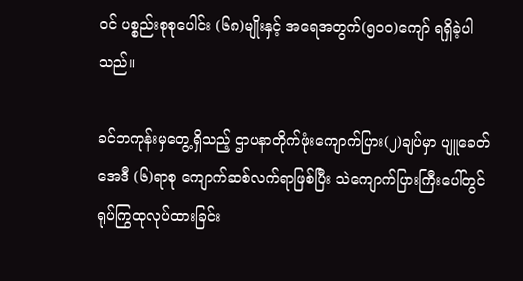ဝင် ပစ္စည်းစုစုပေါင်း (၆၈)မျိုးနှင့် အရေအတွက်(၅၀၀)ကျော် ရရှိခဲ့ပါသည်။

ခင်ဘကုန်းမှတွေ့ရှိသည့် ဌာပနာတိုက်ဖုံးကျောက်ပြား(၂)ချပ်မှာ ပျူခေတ် အေဒီ (၆)ရာစု ကျောက်ဆစ်လက်ရာဖြစ်ပြီး သဲကျောက်ပြားကြီးပေါ်တွင် ရုပ်ကြွထုလုပ်ထားခြင်း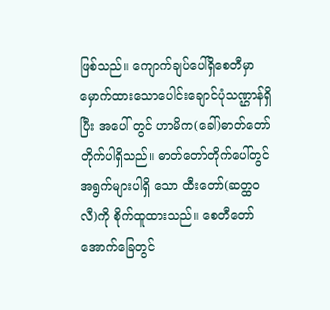ဖြစ်သည်။ ကျောက်ချပ်ပေါ်ရှိစေတီမှာ မှောက်ထားသောပေါင်းချောင်ပုံသဏ္ဌာန်ရှိပြီး အပေါ် တွင် ဟာမိက(ခေါ်)ဓာတ်တော်တိုက်ပါရှိသည်။ ဓာတ်တော်တိုက်ပေါ်တွင် အရွက်များပါရှိ သော ထီးတော်(ဆတ္ထဝလီ)ကို စိုက်ထူထားသည်။ စေတီတော်အောက်ခြေတွင်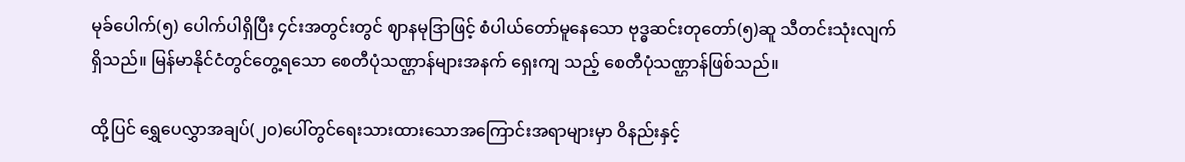မုခ်ပေါက်(၅) ပေါက်ပါရှိပြီး ၄င်းအတွင်းတွင် ဈာနမုဒြာဖြင့် စံပါယ်တော်မူနေသော ဗုဒ္ဓဆင်းတုတော်(၅)ဆူ သီတင်းသုံးလျက်ရှိသည်။ မြန်မာနိုင်ငံတွင်တွေ့ရသော စေတီပုံသဏ္ဌာန်များအနက် ရှေးကျ သည့် စေတီပုံသဏ္ဌာန်ဖြစ်သည်။

ထို့ပြင် ရွှေပေလွှာအချပ်(၂၀)ပေါ်တွင်ရေးသားထားသောအကြောင်းအရာများမှာ ဝိနည်းနှင့်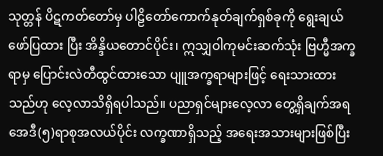သုတ္တန် ပိဋကတ်တော်မှ ပါဠိတော်ကောက်နုတ်ချက်ရှစ်ခုကို ရွေးချယ်ဖော်ပြထား ပြီး အိန္ဒိယတောင်ပိုင်း၊ ဣသျှဝါကုမင်းဆက်သုံး ဗြဟ္မီအက္ခရာမှ ပြောင်းလဲတီထွင်ထားသော ပျူအက္ခရာများဖြင့် ရေးသားထားသည်ဟု လေ့လာသိရှိရပါသည်။ ပညာရှင်များလေ့လာ တွေ့ရှိချက်အရ အေဒီ(၅)ရာစုအလယ်ပိုင်း လက္ခဏာရှိသည့် အရေးအသားများဖြစ်ပြီး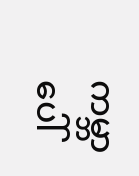ကမ္ဘာပေါ်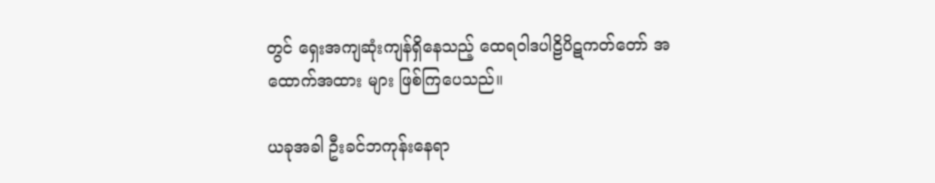တွင် ရှေးအကျဆုံးကျန်ရှိနေသည့် ထေရဝါဒပါဠိပိဋကတ်တော် အထောက်အထား များ ဖြစ်ကြပေသည်။

ယခုအခါ ဦးခင်ဘကုန်းနေရာ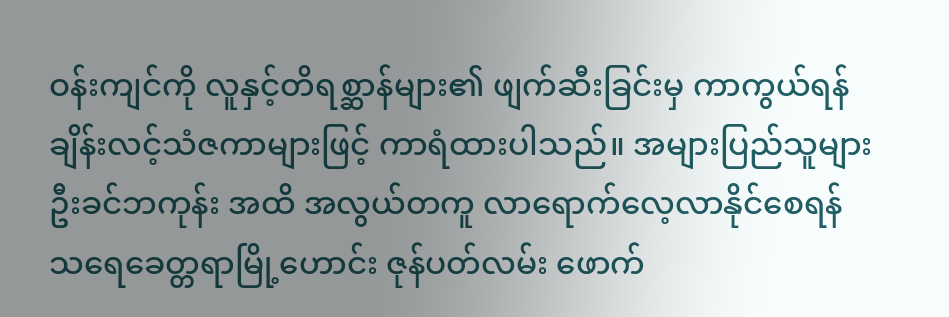ဝန်းကျင်ကို လူနှင့်တိရစ္ဆာန်များ၏ ဖျက်ဆီးခြင်းမှ ကာကွယ်ရန် ချိန်းလင့်သံဇကာများဖြင့် ကာရံထားပါသည်။ အများပြည်သူများ ဦးခင်ဘကုန်း အထိ အလွယ်တကူ လာရောက်လေ့လာနိုင်စေရန် သရေခေတ္တရာမြို့‌ဟောင်း ဇုန်ပတ်လမ်း ဖောက်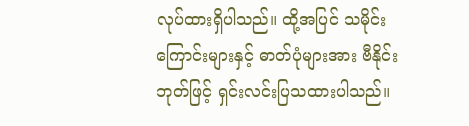လုပ်ထားရှိပါသည်။ ထို့အပြင် သမိုင်းကြောင်းများနှင့် ဓာတ်ပုံများအား ဗီနိုင်းဘုတ်ဖြင့် ရှင်းလင်းပြသထားပါသည်။